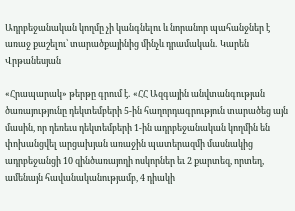Ադրբեջանական կողմը չի կանգնելու և նորանոր պահանջներ է առաջ քաշելու՝ տարածքայինից մինչև դրամական․ Կարեն Վրթանեսյան

«Հրապարակ» թերթը գրում է․ «ՀՀ Ազգային անվտանգության ծառայությունը դեկտեմբերի 5-ին հաղորդագրություն տարածեց այն մասին, որ դեռեւս դեկտեմբերի 1-ին ադրբեջանական կողմին են փոխանցվել արցախյան առաջին պատերազմի մասնակից ադրբեջանցի 10 զինծառայողի ոսկորներ եւ 2 քարտեզ, որտեղ, ամենայն հավանականությամբ, 4 դիակի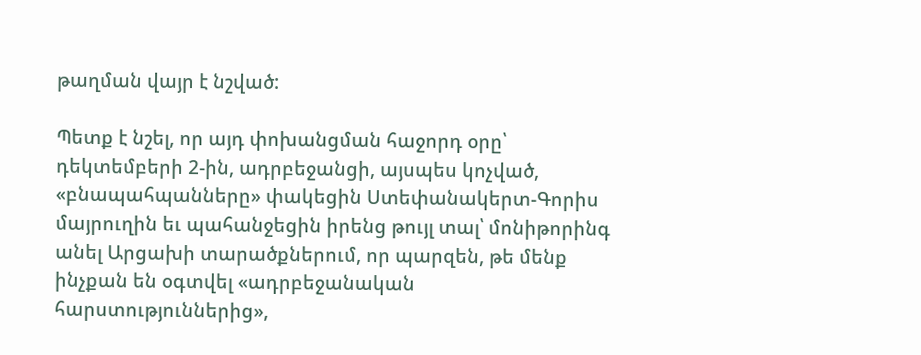թաղման վայր է նշված:

Պետք է նշել, որ այդ փոխանցման հաջորդ օրը՝ դեկտեմբերի 2-ին, ադրբեջանցի, այսպես կոչված, «բնապահպանները» փակեցին Ստեփանակերտ-Գորիս մայրուղին եւ պահանջեցին իրենց թույլ տալ՝ մոնիթորինգ անել Արցախի տարածքներում, որ պարզեն, թե մենք ինչքան են օգտվել «ադրբեջանական հարստություններից»,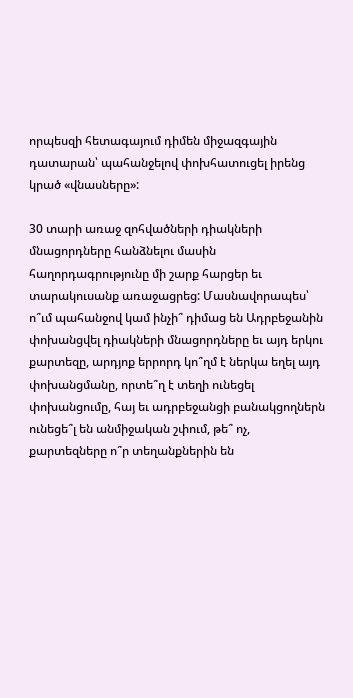որպեսզի հետագայում դիմեն միջազգային դատարան՝ պահանջելով փոխհատուցել իրենց կրած «վնասները»:

30 տարի առաջ զոհվածների դիակների մնացորդները հանձնելու մասին հաղորդագրությունը մի շարք հարցեր եւ տարակուսանք առաջացրեց: Մասնավորապես՝ ո՞ւմ պահանջով կամ ինչի՞ դիմաց են Ադրբեջանին փոխանցվել դիակների մնացորդները եւ այդ երկու քարտեզը, արդյոք երրորդ կո՞ղմ է ներկա եղել այդ փոխանցմանը, որտե՞ղ է տեղի ունեցել փոխանցումը, հայ եւ ադրբեջանցի բանակցողներն ունեցե՞լ են անմիջական շփում, թե՞ ոչ, քարտեզները ո՞ր տեղանքներին են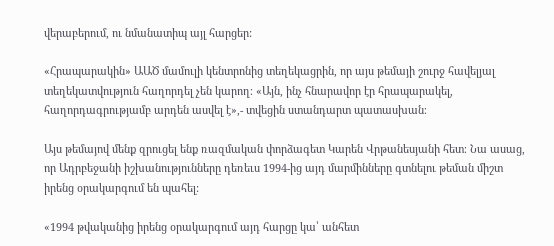վերաբերում, ու նմանատիպ այլ հարցեր:

«Հրապարակին» ԱԱԾ մամուլի կենտրոնից տեղեկացրին, որ այս թեմայի շուրջ հավելյալ տեղեկատվություն հաղորդել չեն կարող։ «Այն, ինչ հնարավոր էր հրապարակել, հաղորդագրությամբ արդեն ասվել է»,- տվեցին ստանդարտ պատասխան։

Այս թեմայով մենք զրուցել ենք ռազմական փորձագետ Կարեն Վրթանեսյանի հետ։ Նա ասաց, որ Ադրբեջանի իշխանությունները դեռեւս 1994-ից այդ մարմինները գտնելու թեման միշտ իրենց օրակարգում են պահել:

«1994 թվականից իրենց օրակարգում այդ հարցը կա՝ անհետ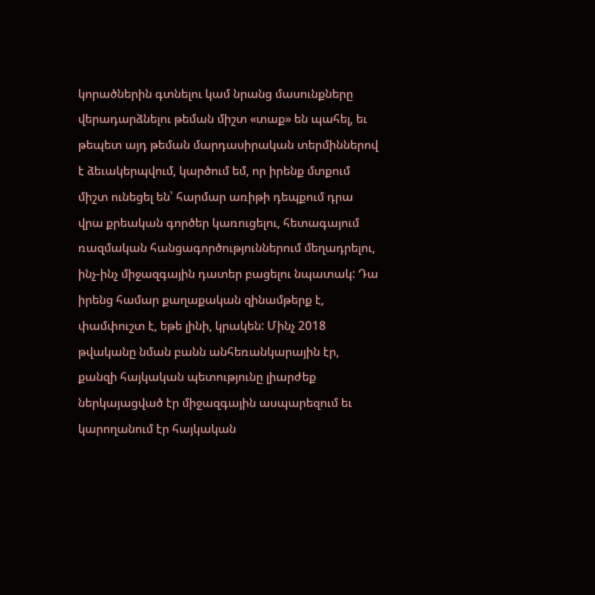կորածներին գտնելու կամ նրանց մասունքները վերադարձնելու թեման միշտ «տաք» են պահել, եւ թեպետ այդ թեման մարդասիրական տերմիններով է ձեւակերպվում, կարծում եմ, որ իրենք մտքում միշտ ունեցել են՝ հարմար առիթի դեպքում դրա վրա քրեական գործեր կառուցելու, հետագայում ռազմական հանցագործություններում մեղադրելու, ինչ-ինչ միջազգային դատեր բացելու նպատակ: Դա իրենց համար քաղաքական զինամթերք է, փամփուշտ է, եթե լինի, կրակեն: Մինչ 2018 թվականը նման բանն անհեռանկարային էր, քանզի հայկական պետությունը լիարժեք ներկայացված էր միջազգային ասպարեզում եւ կարողանում էր հայկական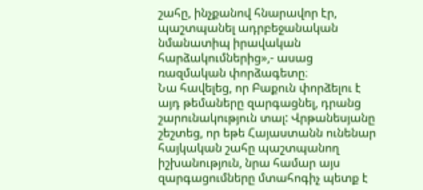շահը, ինչքանով հնարավոր էր, պաշտպանել ադրբեջանական նմանատիպ իրավական հարձակումներից»,- ասաց ռազմական փորձագետը։
Նա հավելեց, որ Բաքուն փորձելու է այդ թեմաները զարգացնել, դրանց շարունակություն տալ: Վրթանեսյանը շեշտեց, որ եթե Հայաստանն ունենար հայկական շահը պաշտպանող իշխանություն, նրա համար այս զարգացումները մտահոգիչ պետք է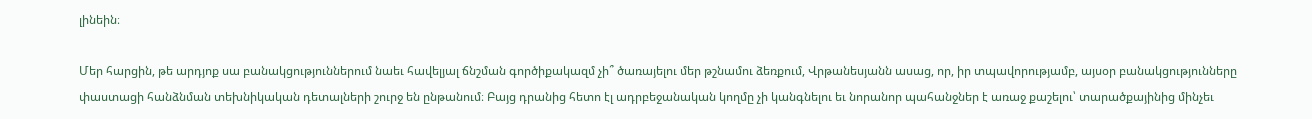լինեին։

Մեր հարցին, թե արդյոք սա բանակցություններում նաեւ հավելյալ ճնշման գործիքակազմ չի՞ ծառայելու մեր թշնամու ձեռքում, Վրթանեսյանն ասաց, որ, իր տպավորությամբ, այսօր բանակցությունները փաստացի հանձնման տեխնիկական դետալների շուրջ են ընթանում։ Բայց դրանից հետո էլ ադրբեջանական կողմը չի կանգնելու եւ նորանոր պահանջներ է առաջ քաշելու՝ տարածքայինից մինչեւ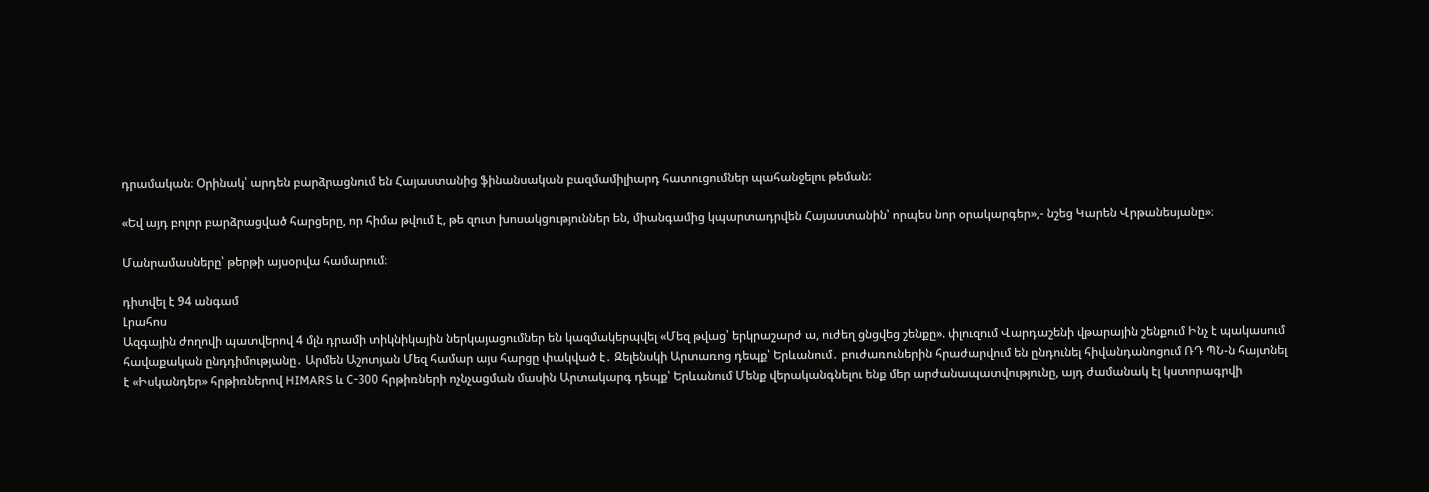դրամական։ Օրինակ՝ արդեն բարձրացնում են Հայաստանից ֆինանսական բազմամիլիարդ հատուցումներ պահանջելու թեման:

«Եվ այդ բոլոր բարձրացված հարցերը, որ հիմա թվում է, թե զուտ խոսակցություններ են, միանգամից կպարտադրվեն Հայաստանին՝ որպես նոր օրակարգեր»,- նշեց Կարեն Վրթանեսյանը»։

Մանրամասները՝ թերթի այսօրվա համարում։

դիտվել է 94 անգամ
Լրահոս
Ազգային ժողովի պատվերով 4 մլն դրամի տիկնիկային ներկայացումներ են կազմակերպվել «Մեզ թվաց՝ երկրաշարժ ա, ուժեղ ցնցվեց շենքը». փլուզում Վարդաշենի վթարային շենքում Ինչ է պակասում հավաքական ընդդիմությանը․ Արմեն Աշոտյան Մեզ համար այս հարցը փակված է․ Զելենսկի Արտառոց դեպք՝ Երևանում․ բուժառուներին հրաժարվում են ընդունել հիվանդանոցում ՌԴ ՊՆ-ն հայտնել է «Իսկանդեր» հրթիռներով HIMARS և С-300 հրթիռների ոչնչացման մասին Արտակարգ դեպք՝ Երևանում Մենք վերականգնելու ենք մեր արժանապատվությունը, այդ ժամանակ էլ կստորագրվի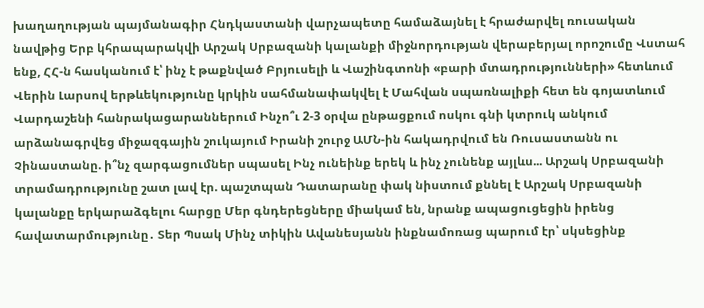խաղաղության պայմանագիր Հնդկաստանի վարչապետը համաձայնել է հրաժարվել ռուսական նավթից Երբ կհրապարակվի Արշակ Սրբազանի կալանքի միջնորդության վերաբերյալ որոշումը Վստահ ենք, ՀՀ-ն հասկանում է՝ ինչ է թաքնված Բրյուսելի և Վաշինգտոնի «բարի մտադրությունների» հետևում Վերին Լարսով երթևեկությունը կրկին սահմանափակվել է Մահվան սպառնալիքի հետ են գոյատևում Վարդաշենի հանրակացարաններում Ինչո՞ւ 2-3 օրվա ընթացքում ոսկու գնի կտրուկ անկում արձանագրվեց միջազգային շուկայում Իրանի շուրջ ԱՄՆ-ին հակադրվում են Ռուսաստանն ու Չինաստանը. ի՞նչ զարգացումներ սպասել Ինչ ունեինք երեկ և ինչ չունենք այլևս... Արշակ Սրբազանի տրամադրությունը շատ լավ էր. պաշտպան Դատարանը փակ նիստում քննել է Արշակ Սրբազանի կալանքը երկարաձգելու հարցը Մեր գնդերեցները միակամ են, նրանք ապացուցեցին իրենց հավատարմությունը․ Տեր Պսակ Մինչ տիկին Ավանեսյանն ինքնամոռաց պարում էր՝ սկսեցինք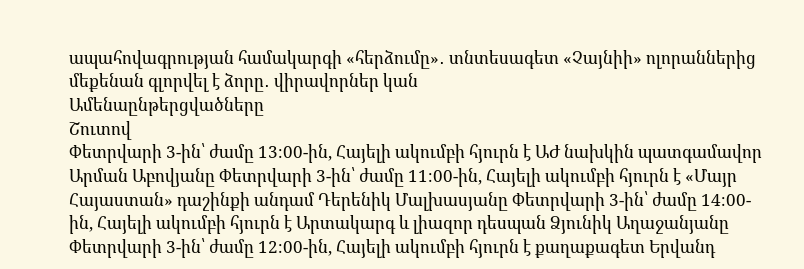ապահովագրության համակարգի «հերձումը»․ տնտեսագետ «Չայնիի» ոլորաններից մեքենան գլորվել է ձորը․ վիրավորներ կան
Ամենաընթերցվածները
Շուտով
Փետրվարի 3-ին՝ ժամը 13։00-ին, Հայելի ակումբի հյուրն է ԱԺ նախկին պատգամավոր Արման Աբովյանը Փետրվարի 3-ին՝ ժամը 11։00-ին, Հայելի ակումբի հյուրն է «Մայր Հայաստան» դաշինքի անդամ Դերենիկ Մալխասյանը Փետրվարի 3-ին՝ ժամը 14։00-ին, Հայելի ակումբի հյուրն է Արտակարգ և լիազոր դեսպան Ձյունիկ Աղաջանյանը Փետրվարի 3-ին՝ ժամը 12։00-ին, Հայելի ակումբի հյուրն է քաղաքագետ Երվանդ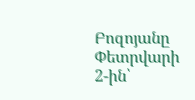Բոզոյանը Փետրվարի 2-ին՝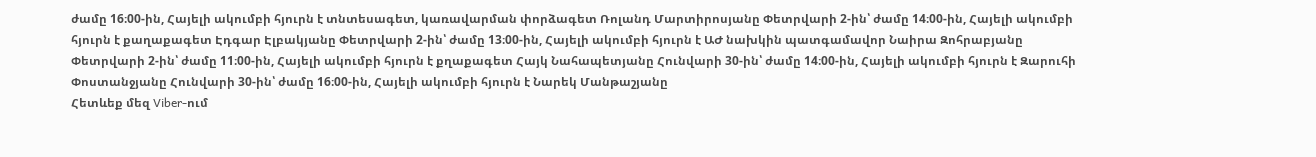ժամը 16։00-ին, Հայելի ակումբի հյուրն է տնտեսագետ, կառավարման փորձագետ Ռոլանդ Մարտիրոսյանը Փետրվարի 2-ին՝ ժամը 14։00-ին, Հայելի ակումբի հյուրն է քաղաքագետ Էդգար Էլբակյանը Փետրվարի 2-ին՝ ժամը 13։00-ին, Հայելի ակումբի հյուրն է ԱԺ նախկին պատգամավոր Նաիրա Զոհրաբյանը Փետրվարի 2-ին՝ ժամը 11։00-ին, Հայելի ակումբի հյուրն է քղաքագետ Հայկ Նահապետյանը Հունվարի 30-ին՝ ժամը 14։00-ին, Հայելի ակումբի հյուրն է Զարուհի Փոստանջյանը Հունվարի 30-ին՝ ժամը 16։00-ին, Հայելի ակումբի հյուրն է Նարեկ Մանթաշյանը
Հետևեք մեզ Viber-ում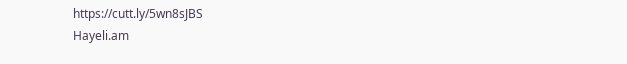https://cutt.ly/5wn8sJBS
Hayeli.am